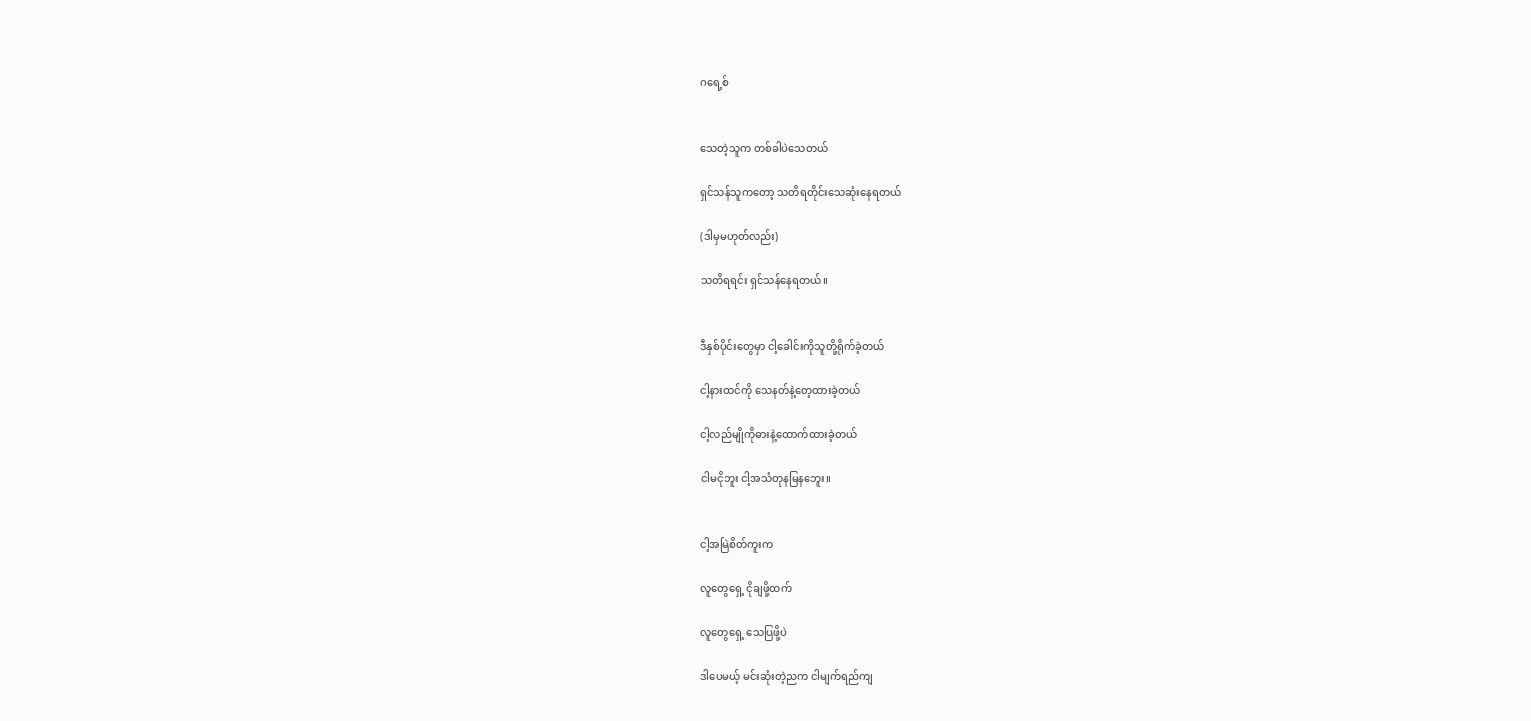ဂရေ့စ်


သေတဲ့သူက တစ်ခါပဲသေတယ်

ရှင်သန်သူကတော့ သတိရတိုင်းသေဆုံးနေရတယ်

(ဒါမှမဟုတ်လည်း)

သတိရရင်း ရှင်သန်နေရတယ်။


ဒီနှစ်ပိုင်းတွေမှာ ငါ့ခေါင်းကိုသူတို့ရိုက်ခဲ့တယ်

ငါ့နားထင်ကို သေနတ်နဲ့တေ့ထားခဲ့တယ်

ငါ့လည်မျိုကိုဓားနဲ့ထောက်ထားခဲ့တယ်

ငါမငိုဘူး ငါ့အသံတုနမြနဘေူး။


ငါ့အမြဲစိတ်ကူးက

လူတွေရှေ့ ငိုချဖို့ထက်

လူတွေရှေ့ သေပြဖို့ပဲ

ဒါပေမယ့် မင်းဆုံးတဲ့ညက ငါမျက်ရည်ကျ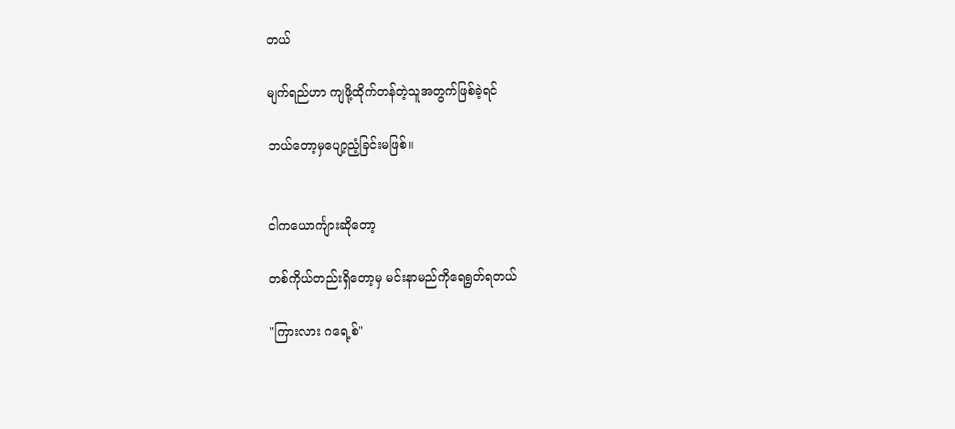တယ်

မျက်ရည်ဟာ ကျဖို့ထိုက်တန်တဲ့သူအတွက်ဖြစ်ခဲ့ရင်

ဘယ်တော့မှပျော့ညံ့ခြင်းမဖြစ်။


ငါကယောင်္ကျားဆိုတော့

တစ်ကိုယ်တည်းရှိတော့မှ မင်းနာမည်ကိုရေရွတ်ရတယ်

"ကြားလား ဂရေ့စ်"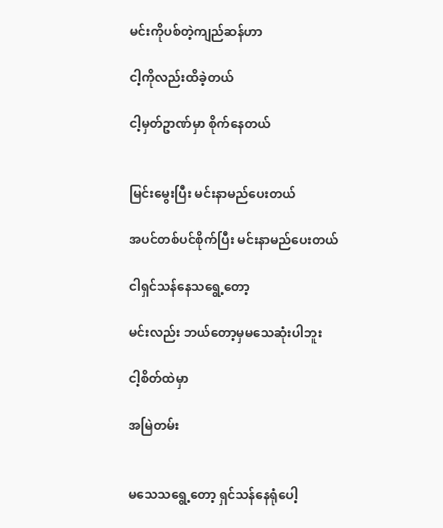မင်းကိုပစ်တဲ့ကျည်ဆန်ဟာ

ငါ့ကိုလည်းထိခဲ့တယ်

ငါ့မှတ်ဥာဏ်မှာ စိုက်နေတယ်


မြင်းမွေးပြီး မင်းနာမည်ပေးတယ်

အပင်တစ်ပင်စိုက်ပြီး မင်းနာမည်ပေးတယ်

ငါရှင်သန်နေသရွေ့တော့

မင်းလည်း ဘယ်တော့မှမသေဆုံးပါဘူး

ငါ့စိတ်ထဲမှာ

အမြဲတမ်း


မသေသရွေ့တော့ ရှင်သန်နေရုံပေါ့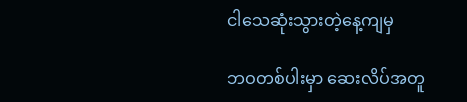ငါသေဆုံးသွားတဲ့နေ့ကျမှ

ဘဝတစ်ပါးမှာ ဆေးလိပ်အတူ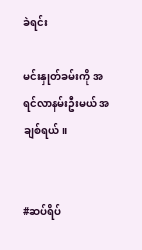ခဲရင်း

မင်းနှုတ်ခမ်းကို အရင်လာနမ်းဦးမယ် အချစ်ရယ်။


#ဆပ်ရိပ်